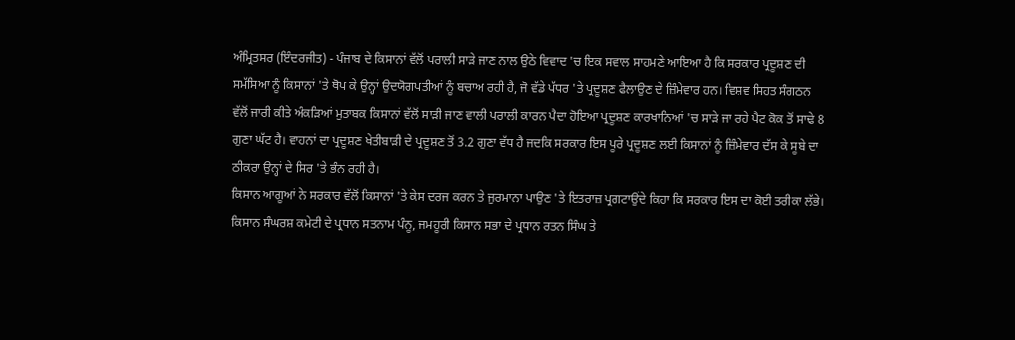ਅੰਮ੍ਰਿਤਸਰ (ਇੰਦਰਜੀਤ) - ਪੰਜਾਬ ਦੇ ਕਿਸਾਨਾਂ ਵੱਲੋਂ ਪਰਾਲੀ ਸਾੜੇ ਜਾਣ ਨਾਲ ਉਠੇ ਵਿਵਾਦ 'ਚ ਇਕ ਸਵਾਲ ਸਾਹਮਣੇ ਆਇਆ ਹੈ ਕਿ ਸਰਕਾਰ ਪ੍ਰਦੂਸ਼ਣ ਦੀ ਸਮੱਸਿਆ ਨੂੰ ਕਿਸਾਨਾਂ 'ਤੇ ਥੋਪ ਕੇ ਉਨ੍ਹਾਂ ਉਦਯੋਗਪਤੀਆਂ ਨੂੰ ਬਚਾਅ ਰਹੀ ਹੈ, ਜੋ ਵੱਡੇ ਪੱਧਰ 'ਤੇ ਪ੍ਰਦੂਸ਼ਣ ਫੈਲਾਉਣ ਦੇ ਜ਼ਿੰਮੇਵਾਰ ਹਨ। ਵਿਸ਼ਵ ਸਿਹਤ ਸੰਗਠਨ ਵੱਲੋਂ ਜਾਰੀ ਕੀਤੇ ਅੰਕੜਿਆਂ ਮੁਤਾਬਕ ਕਿਸਾਨਾਂ ਵੱਲੋਂ ਸਾੜੀ ਜਾਣ ਵਾਲੀ ਪਰਾਲੀ ਕਾਰਨ ਪੈਦਾ ਹੋਇਆ ਪ੍ਰਦੂਸ਼ਣ ਕਾਰਖਾਨਿਆਂ 'ਚ ਸਾੜੇ ਜਾ ਰਹੇ ਪੈਟ ਕੋਕ ਤੋਂ ਸਾਢੇ 8 ਗੁਣਾ ਘੱਟ ਹੈ। ਵਾਹਨਾਂ ਦਾ ਪ੍ਰਦੂਸ਼ਣ ਖੇਤੀਬਾੜੀ ਦੇ ਪ੍ਰਦੂਸ਼ਣ ਤੋਂ 3.2 ਗੁਣਾ ਵੱਧ ਹੈ ਜਦਕਿ ਸਰਕਾਰ ਇਸ ਪੂਰੇ ਪ੍ਰਦੂਸ਼ਣ ਲਈ ਕਿਸਾਨਾਂ ਨੂੰ ਜ਼ਿੰਮੇਵਾਰ ਦੱਸ ਕੇ ਸੂਬੇ ਦਾ ਠੀਕਰਾ ਉਨ੍ਹਾਂ ਦੇ ਸਿਰ 'ਤੇ ਭੰਨ ਰਹੀ ਹੈ।
ਕਿਸਾਨ ਆਗੂਆਂ ਨੇ ਸਰਕਾਰ ਵੱਲੋਂ ਕਿਸਾਨਾਂ 'ਤੇ ਕੇਸ ਦਰਜ ਕਰਨ ਤੇ ਜੁਰਮਾਨਾ ਪਾਉਣ 'ਤੇ ਇਤਰਾਜ਼ ਪ੍ਰਗਟਾਉਂਦੇ ਕਿਹਾ ਕਿ ਸਰਕਾਰ ਇਸ ਦਾ ਕੋਈ ਤਰੀਕਾ ਲੱਭੇ। ਕਿਸਾਨ ਸੰਘਰਸ਼ ਕਮੇਟੀ ਦੇ ਪ੍ਰਧਾਨ ਸਤਨਾਮ ਪੰਨੂ, ਜਮਹੂਰੀ ਕਿਸਾਨ ਸਭਾ ਦੇ ਪ੍ਰਧਾਨ ਰਤਨ ਸਿੰਘ ਤੇ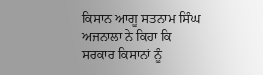ਕਿਸਾਨ ਆਗੂ ਸਤਨਾਮ ਸਿੰਘ ਅਜਨਾਲਾ ਨੇ ਕਿਹਾ ਕਿ ਸਰਕਾਰ ਕਿਸਾਨਾਂ ਨੂੰ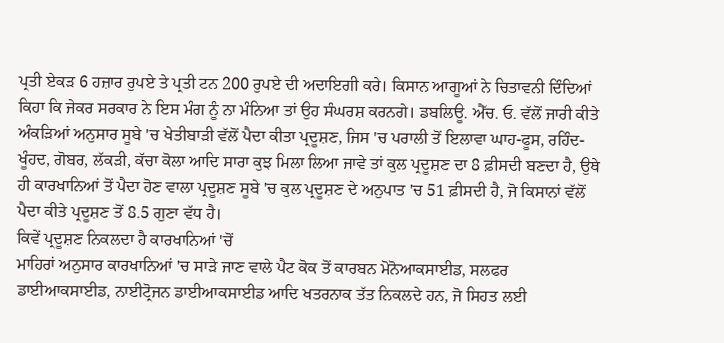ਪ੍ਰਤੀ ਏਕੜ 6 ਹਜ਼ਾਰ ਰੁਪਏ ਤੇ ਪ੍ਰਤੀ ਟਨ 200 ਰੁਪਏ ਦੀ ਅਦਾਇਗੀ ਕਰੇ। ਕਿਸਾਨ ਆਗੂਆਂ ਨੇ ਚਿਤਾਵਨੀ ਦਿੰਦਿਆਂ ਕਿਹਾ ਕਿ ਜੇਕਰ ਸਰਕਾਰ ਨੇ ਇਸ ਮੰਗ ਨੂੰ ਨਾ ਮੰਨਿਆ ਤਾਂ ਉਹ ਸੰਘਰਸ਼ ਕਰਨਗੇ। ਡਬਲਿਊ. ਐੱਚ. ਓ. ਵੱਲੋਂ ਜਾਰੀ ਕੀਤੇ ਅੰਕੜਿਆਂ ਅਨੁਸਾਰ ਸੂਬੇ 'ਚ ਖੇਤੀਬਾੜੀ ਵੱਲੋਂ ਪੈਦਾ ਕੀਤਾ ਪ੍ਰਦੂਸ਼ਣ, ਜਿਸ 'ਚ ਪਰਾਲੀ ਤੋਂ ਇਲਾਵਾ ਘਾਹ-ਫੂਸ, ਰਹਿੰਦ-ਖੂੰਹਦ, ਗੋਬਰ, ਲੱਕੜੀ, ਕੱਚਾ ਕੋਲਾ ਆਦਿ ਸਾਰਾ ਕੁਝ ਮਿਲਾ ਲਿਆ ਜਾਵੇ ਤਾਂ ਕੁਲ ਪ੍ਰਦੂਸ਼ਣ ਦਾ 8 ਫ਼ੀਸਦੀ ਬਣਦਾ ਹੈ, ਉਥੇ ਹੀ ਕਾਰਖਾਨਿਆਂ ਤੋਂ ਪੈਦਾ ਹੋਣ ਵਾਲਾ ਪ੍ਰਦੂਸ਼ਣ ਸੂਬੇ 'ਚ ਕੁਲ ਪ੍ਰਦੂਸ਼ਣ ਦੇ ਅਨੁਪਾਤ 'ਚ 51 ਫ਼ੀਸਦੀ ਹੈ, ਜੋ ਕਿਸਾਨਾਂ ਵੱਲੋਂ ਪੈਦਾ ਕੀਤੇ ਪ੍ਰਦੂਸ਼ਣ ਤੋਂ 8.5 ਗੁਣਾ ਵੱਧ ਹੈ।
ਕਿਵੇਂ ਪ੍ਰਦੂਸ਼ਣ ਨਿਕਲਦਾ ਹੈ ਕਾਰਖਾਨਿਆਂ 'ਚੋਂ
ਮਾਹਿਰਾਂ ਅਨੁਸਾਰ ਕਾਰਖਾਨਿਆਂ 'ਚ ਸਾੜੇ ਜਾਣ ਵਾਲੇ ਪੈਟ ਕੋਕ ਤੋਂ ਕਾਰਬਨ ਮੋਨੋਆਕਸਾਈਡ, ਸਲਫਰ ਡਾਈਆਕਸਾਈਡ, ਨਾਈਟ੍ਰੋਜਨ ਡਾਈਆਕਸਾਈਡ ਆਦਿ ਖਤਰਨਾਕ ਤੱਤ ਨਿਕਲਦੇ ਹਨ, ਜੋ ਸਿਹਤ ਲਈ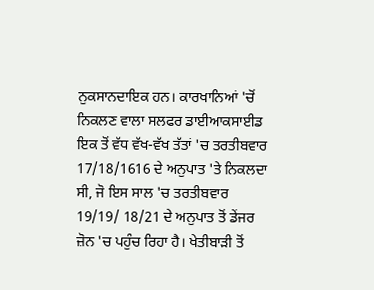ਨੁਕਸਾਨਦਾਇਕ ਹਨ। ਕਾਰਖਾਨਿਆਂ 'ਚੋਂ ਨਿਕਲਣ ਵਾਲਾ ਸਲਫਰ ਡਾਈਆਕਸਾਈਡ ਇਕ ਤੋਂ ਵੱਧ ਵੱਖ-ਵੱਖ ਤੱਤਾਂ 'ਚ ਤਰਤੀਬਵਾਰ 17/18/1616 ਦੇ ਅਨੁਪਾਤ 'ਤੇ ਨਿਕਲਦਾ ਸੀ, ਜੋ ਇਸ ਸਾਲ 'ਚ ਤਰਤੀਬਵਾਰ 19/19/ 18/21 ਦੇ ਅਨੁਪਾਤ ਤੋਂ ਡੇਂਜਰ ਜ਼ੋਨ 'ਚ ਪਹੁੰਚ ਰਿਹਾ ਹੈ। ਖੇਤੀਬਾੜੀ ਤੋਂ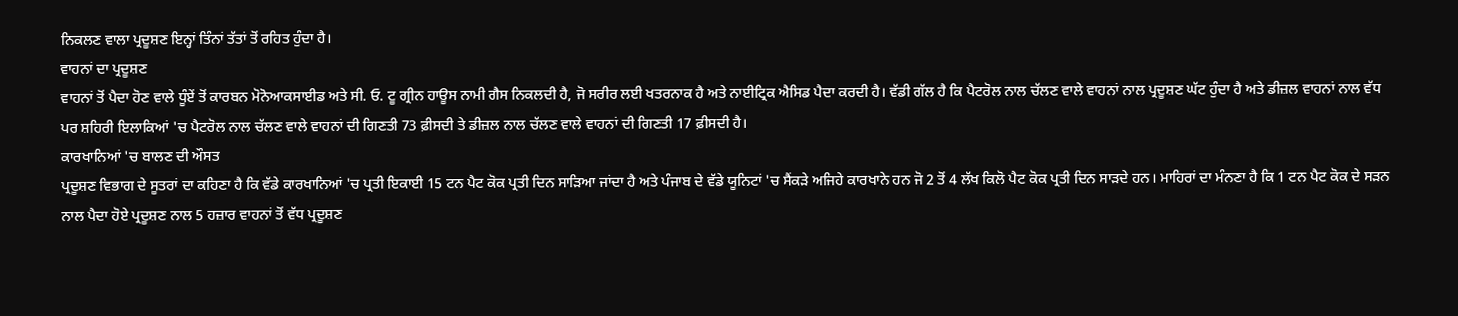ਨਿਕਲਣ ਵਾਲਾ ਪ੍ਰਦੂਸ਼ਣ ਇਨ੍ਹਾਂ ਤਿੰਨਾਂ ਤੱਤਾਂ ਤੋਂ ਰਹਿਤ ਹੁੰਦਾ ਹੈ।
ਵਾਹਨਾਂ ਦਾ ਪ੍ਰਦੂਸ਼ਣ
ਵਾਹਨਾਂ ਤੋਂ ਪੈਦਾ ਹੋਣ ਵਾਲੇ ਧੂੰਏਂ ਤੋਂ ਕਾਰਬਨ ਮੋਨੋਆਕਸਾਈਡ ਅਤੇ ਸੀ. ਓ. ਟੂ ਗ੍ਰੀਨ ਹਾਊਸ ਨਾਮੀ ਗੈਸ ਨਿਕਲਦੀ ਹੈ, ਜੋ ਸਰੀਰ ਲਈ ਖਤਰਨਾਕ ਹੈ ਅਤੇ ਨਾਈਟ੍ਰਿਕ ਐਸਿਡ ਪੈਦਾ ਕਰਦੀ ਹੈ। ਵੱਡੀ ਗੱਲ ਹੈ ਕਿ ਪੈਟਰੋਲ ਨਾਲ ਚੱਲਣ ਵਾਲੇ ਵਾਹਨਾਂ ਨਾਲ ਪ੍ਰਦੂਸ਼ਣ ਘੱਟ ਹੁੰਦਾ ਹੈ ਅਤੇ ਡੀਜ਼ਲ ਵਾਹਨਾਂ ਨਾਲ ਵੱਧ ਪਰ ਸ਼ਹਿਰੀ ਇਲਾਕਿਆਂ 'ਚ ਪੈਟਰੋਲ ਨਾਲ ਚੱਲਣ ਵਾਲੇ ਵਾਹਨਾਂ ਦੀ ਗਿਣਤੀ 73 ਫ਼ੀਸਦੀ ਤੇ ਡੀਜ਼ਲ ਨਾਲ ਚੱਲਣ ਵਾਲੇ ਵਾਹਨਾਂ ਦੀ ਗਿਣਤੀ 17 ਫ਼ੀਸਦੀ ਹੈ।
ਕਾਰਖਾਨਿਆਂ 'ਚ ਬਾਲਣ ਦੀ ਔਸਤ
ਪ੍ਰਦੂਸ਼ਣ ਵਿਭਾਗ ਦੇ ਸੂਤਰਾਂ ਦਾ ਕਹਿਣਾ ਹੈ ਕਿ ਵੱਡੇ ਕਾਰਖਾਨਿਆਂ 'ਚ ਪ੍ਰਤੀ ਇਕਾਈ 15 ਟਨ ਪੈਟ ਕੋਕ ਪ੍ਰਤੀ ਦਿਨ ਸਾੜਿਆ ਜਾਂਦਾ ਹੈ ਅਤੇ ਪੰਜਾਬ ਦੇ ਵੱਡੇ ਯੂਨਿਟਾਂ 'ਚ ਸੈਂਕੜੇ ਅਜਿਹੇ ਕਾਰਖਾਨੇ ਹਨ ਜੋ 2 ਤੋਂ 4 ਲੱਖ ਕਿਲੋ ਪੈਟ ਕੋਕ ਪ੍ਰਤੀ ਦਿਨ ਸਾੜਦੇ ਹਨ। ਮਾਹਿਰਾਂ ਦਾ ਮੰਨਣਾ ਹੈ ਕਿ 1 ਟਨ ਪੈਟ ਕੋਕ ਦੇ ਸੜਨ ਨਾਲ ਪੈਦਾ ਹੋਏ ਪ੍ਰਦੂਸ਼ਣ ਨਾਲ 5 ਹਜ਼ਾਰ ਵਾਹਨਾਂ ਤੋਂ ਵੱਧ ਪ੍ਰਦੂਸ਼ਣ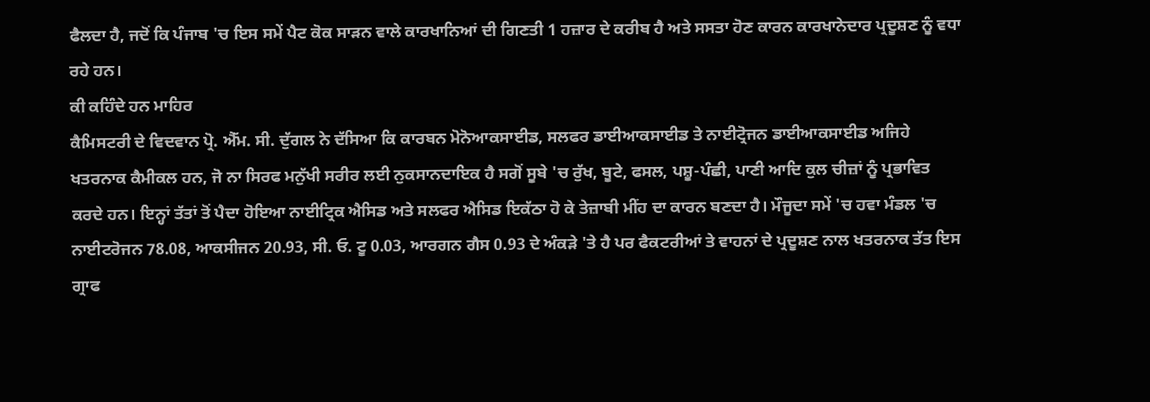ਫੈਲਦਾ ਹੈ, ਜਦੋਂ ਕਿ ਪੰਜਾਬ 'ਚ ਇਸ ਸਮੇਂ ਪੈਟ ਕੋਕ ਸਾੜਨ ਵਾਲੇ ਕਾਰਖਾਨਿਆਂ ਦੀ ਗਿਣਤੀ 1 ਹਜ਼ਾਰ ਦੇ ਕਰੀਬ ਹੈ ਅਤੇ ਸਸਤਾ ਹੋਣ ਕਾਰਨ ਕਾਰਖਾਨੇਦਾਰ ਪ੍ਰਦੂਸ਼ਣ ਨੂੰ ਵਧਾ ਰਹੇ ਹਨ।
ਕੀ ਕਹਿੰਦੇ ਹਨ ਮਾਹਿਰ
ਕੈਮਿਸਟਰੀ ਦੇ ਵਿਦਵਾਨ ਪ੍ਰੋ. ਐੱਮ. ਸੀ. ਦੁੱਗਲ ਨੇ ਦੱਸਿਆ ਕਿ ਕਾਰਬਨ ਮੋਨੋਆਕਸਾਈਡ, ਸਲਫਰ ਡਾਈਆਕਸਾਈਡ ਤੇ ਨਾਈਟ੍ਰੋਜਨ ਡਾਈਆਕਸਾਈਡ ਅਜਿਹੇ ਖਤਰਨਾਕ ਕੈਮੀਕਲ ਹਨ, ਜੋ ਨਾ ਸਿਰਫ ਮਨੁੱਖੀ ਸਰੀਰ ਲਈ ਨੁਕਸਾਨਦਾਇਕ ਹੈ ਸਗੋਂ ਸੂਬੇ 'ਚ ਰੁੱਖ, ਬੂਟੇ, ਫਸਲ, ਪਸ਼ੂ-ਪੰਛੀ, ਪਾਣੀ ਆਦਿ ਕੁਲ ਚੀਜ਼ਾਂ ਨੂੰ ਪ੍ਰਭਾਵਿਤ ਕਰਦੇ ਹਨ। ਇਨ੍ਹਾਂ ਤੱਤਾਂ ਤੋਂ ਪੈਦਾ ਹੋਇਆ ਨਾਈਟ੍ਰਿਕ ਐਸਿਡ ਅਤੇ ਸਲਫਰ ਐਸਿਡ ਇਕੱਠਾ ਹੋ ਕੇ ਤੇਜ਼ਾਬੀ ਮੀਂਹ ਦਾ ਕਾਰਨ ਬਣਦਾ ਹੈ। ਮੌਜੂਦਾ ਸਮੇਂ 'ਚ ਹਵਾ ਮੰਡਲ 'ਚ ਨਾਈਟਰੋਜਨ 78.08, ਆਕਸੀਜਨ 20.93, ਸੀ. ਓ. ਟੂ 0.03, ਆਰਗਨ ਗੈਸ 0.93 ਦੇ ਅੰਕੜੇ 'ਤੇ ਹੈ ਪਰ ਫੈਕਟਰੀਆਂ ਤੇ ਵਾਹਨਾਂ ਦੇ ਪ੍ਰਦੂਸ਼ਣ ਨਾਲ ਖਤਰਨਾਕ ਤੱਤ ਇਸ ਗ੍ਰਾਫ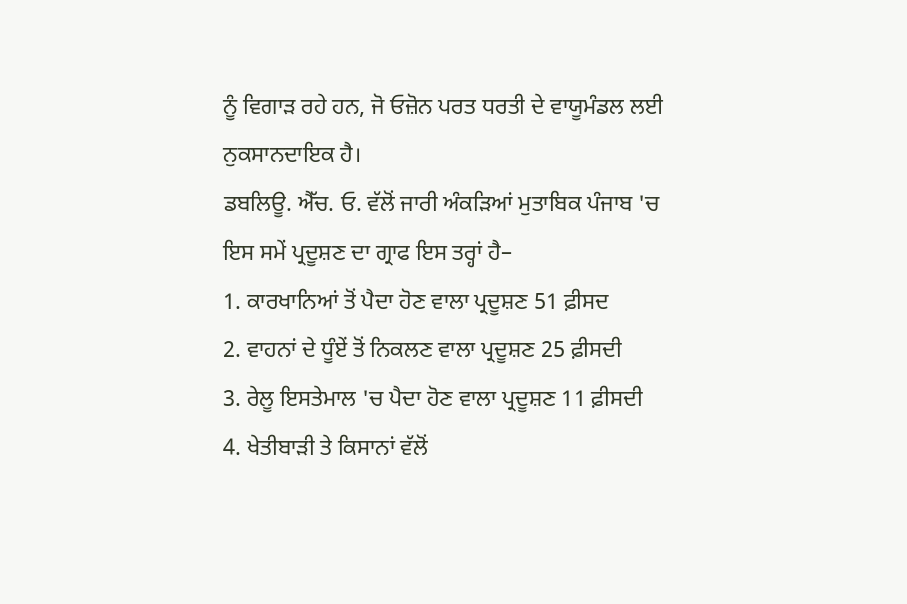ਨੂੰ ਵਿਗਾੜ ਰਹੇ ਹਨ, ਜੋ ਓਜ਼ੋਨ ਪਰਤ ਧਰਤੀ ਦੇ ਵਾਯੂਮੰਡਲ ਲਈ ਨੁਕਸਾਨਦਾਇਕ ਹੈ।
ਡਬਲਿਊ. ਐੱਚ. ਓ. ਵੱਲੋਂ ਜਾਰੀ ਅੰਕੜਿਆਂ ਮੁਤਾਬਿਕ ਪੰਜਾਬ 'ਚ ਇਸ ਸਮੇਂ ਪ੍ਰਦੂਸ਼ਣ ਦਾ ਗ੍ਰਾਫ ਇਸ ਤਰ੍ਹਾਂ ਹੈ–
1. ਕਾਰਖਾਨਿਆਂ ਤੋਂ ਪੈਦਾ ਹੋਣ ਵਾਲਾ ਪ੍ਰਦੂਸ਼ਣ 51 ਫ਼ੀਸਦ
2. ਵਾਹਨਾਂ ਦੇ ਧੂੰਏਂ ਤੋਂ ਨਿਕਲਣ ਵਾਲਾ ਪ੍ਰਦੂਸ਼ਣ 25 ਫ਼ੀਸਦੀ
3. ਰੇਲੂ ਇਸਤੇਮਾਲ 'ਚ ਪੈਦਾ ਹੋਣ ਵਾਲਾ ਪ੍ਰਦੂਸ਼ਣ 11 ਫ਼ੀਸਦੀ
4. ਖੇਤੀਬਾੜੀ ਤੇ ਕਿਸਾਨਾਂ ਵੱਲੋਂ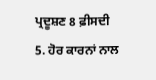ਪ੍ਰਦੂਸ਼ਣ 8 ਫ਼ੀਸਦੀ
5. ਹੋਰ ਕਾਰਨਾਂ ਨਾਲ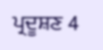ਪ੍ਰਦੂਸ਼ਣ 4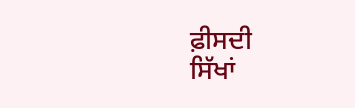ਫ਼ੀਸਦੀ
ਸਿੱਖਾਂ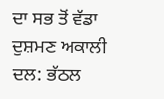ਦਾ ਸਭ ਤੋਂ ਵੱਡਾ ਦੁਸ਼ਮਣ ਅਕਾਲੀ ਦਲ: ਭੱਠਲ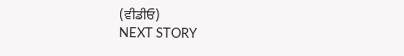(ਵੀਡੀਓ)
NEXT STORY